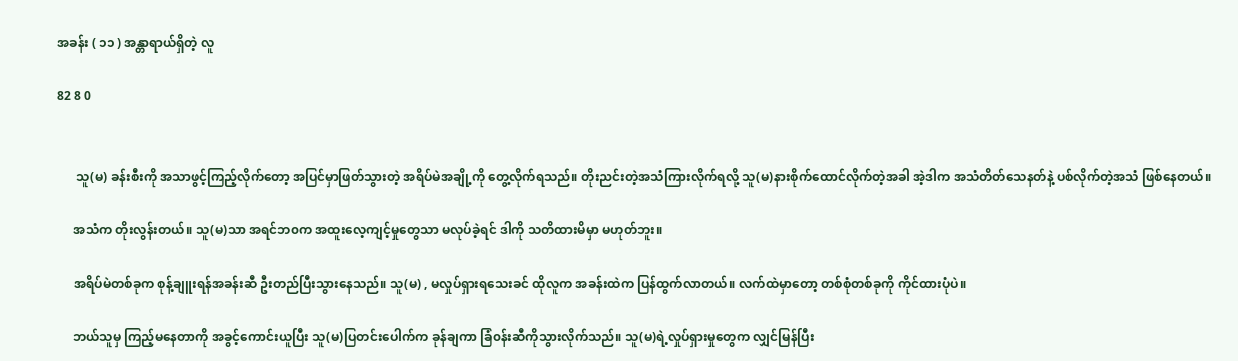အခန်း ( ၁၁ ) အန္တာရာယ်ရှိတဲ့ လူ

82 8 0


      သူ(မ) ခန်းစီးကို အသာဖွင့်ကြည့်လိုက်တော့ အပြင်မှာဖြတ်သွားတဲ့ အရိပ်မဲအချို့ကို တွေ့လိုက်ရသည်။ တိုးညင်းတဲ့အသံကြားလိုက်ရလို့ သူ(မ)နားစိုက်ထောင်လိုက်တဲ့အခါ အဲ့ဒါက အသံတိတ်သေနတ်နဲ့ ပစ်လိုက်တဲ့အသံ ဖြစ်နေတယ်။

     အသံက တိုးလွန်းတယ်။ သူ(မ)သာ အရင်ဘ၀က အထူးလေ့ကျင့်မှုတွေသာ မလုပ်ခဲ့ရင် ဒါကို သတိထားမိမှာ မဟုတ်ဘူး။

     အရိပ်မဲတစ်ခုက စုန့်ချူးရန်အခန်းဆီ ဦးတည်ပြီးသွားနေသည်။ သူ(မ) , မလှုပ်ရှားရသေးခင် ထိုလူက အခန်းထဲက ပြန်ထွက်လာတယ်။ လက်ထဲမှာတော့ တစ်စုံတစ်ခုကို ကိုင်ထားပုံပဲ။

     ဘယ်သူမှ ကြည့်မနေတာကို အခွင့်ကောင်းယူပြီး သူ(မ)ပြတင်းပေါက်က ခုန်ချကာ ခြံ၀န်းဆီကိုသွားလိုက်သည်။ သူ(မ)ရဲ့လှုပ်ရှားမှုတွေက လျှင်မြန်ပြီး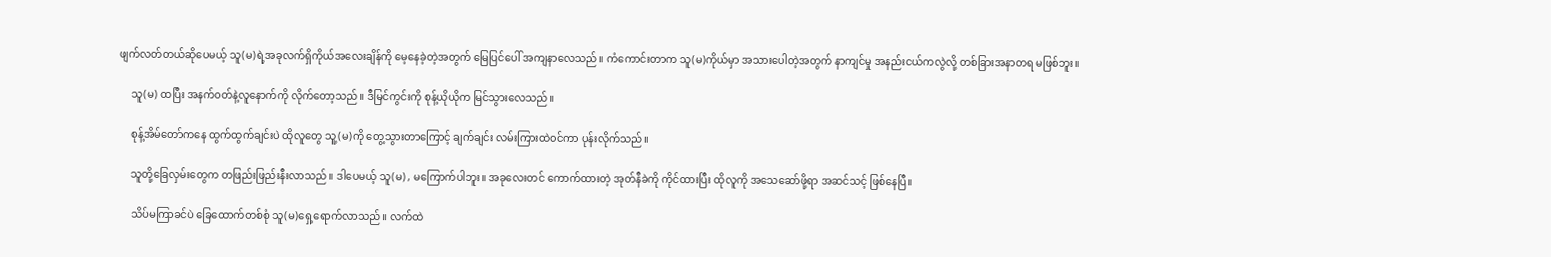ဖျက်လတ်တယ်ဆိုပေမယ့် သူ(မ)ရဲ့အခုလက်ရှိကိုယ်အလေးချိန်ကို မေ့နေခဲ့တဲ့အတွက် မြေပြင်ပေါ် အကျနာလေသည်။ ကံကောင်းတာက သူ(မ)ကိုယ်မှာ အသားပေါတဲ့အတွက် နာကျင်မှု အနည်းငယ်ကလွဲလို့ တစ်ခြားအနာတရ မဖြစ်ဘူး။

     သူ(မ) ထပြီး အနက်၀တ်နဲ့လူနောက်ကို လိုက်တော့သည်။ ဒီမြင်ကွင်းကို စုန့်ယိုယိုက မြင်သွားလေသည်။

     စုန့်အိမ်တော်ကနေ ထွက်ထွက်ချင်းပဲ ထိုလူတွေ သူ့(မ)ကို တွေ့သွားတာကြောင့် ချက်ချင်း လမ်းကြားထဲ၀င်ကာ ပုန်းလိုက်သည်။

     သူတို့ခြေလှမ်းတွေက တဖြည်းဖြည်းနီးလာသည်။ ဒါပေမယ့် သူ(မ) , မကြောက်ပါဘူး။ အခုလေးတင် ကောက်ထားတဲ့ အုတ်နီခဲကို ကိုင်ထားပြီး ထိုလူကို အသေဆော်ဖို့ရာ အဆင်သင့် ဖြစ်နေပြီ။

     သိပ်မကြာခင်ပဲ ခြေထောက်တစ်စုံ သူ(မ)ရှေ့ရောက်လာသည်။ လက်ထဲ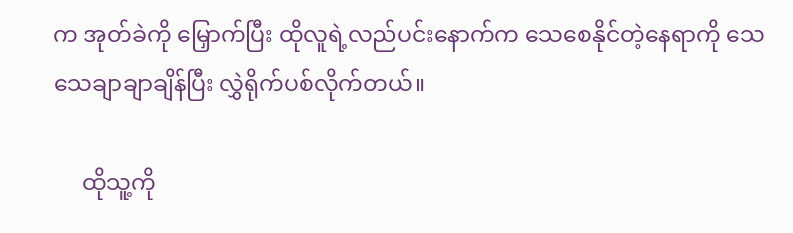က အုတ်ခဲကို မြှောက်ပြီး ထိုလူရဲ့လည်ပင်းနောက်က သေစေနိုင်တဲ့နေရာကို သေသေချာချာချိန်ပြီး လွှဲရိုက်ပစ်လိုက်တယ်။

     ထိုသူ့ကို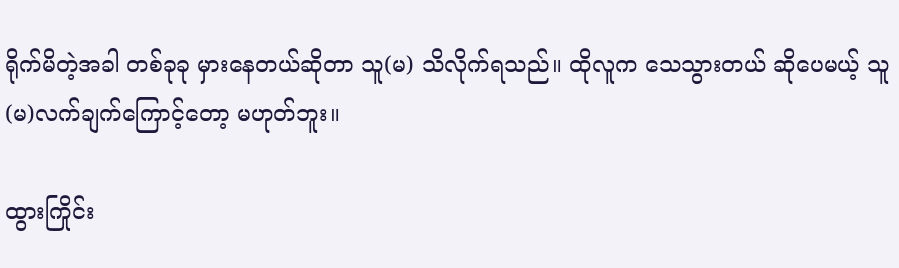ရိုက်မိတဲ့အခါ တစ်ခုခု မှားနေတယ်ဆိုတာ သူ(မ) သိလိုက်ရသည်။ ထိုလူက သေသွားတယ် ဆိုပေမယ့် သူ(မ)လက်ချက်ကြောင့်တော့ မဟုတ်ဘူး။

ထွားကြိုင်း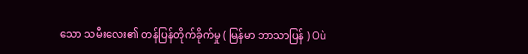သော သမီးလေး၏ တန်ပြန်တိုက်ခိုက်မှု ( မြန်မာ ဘာသာပြန် ) Où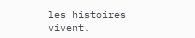les histoires vivent.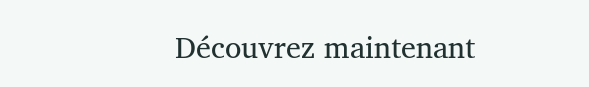Découvrez maintenant